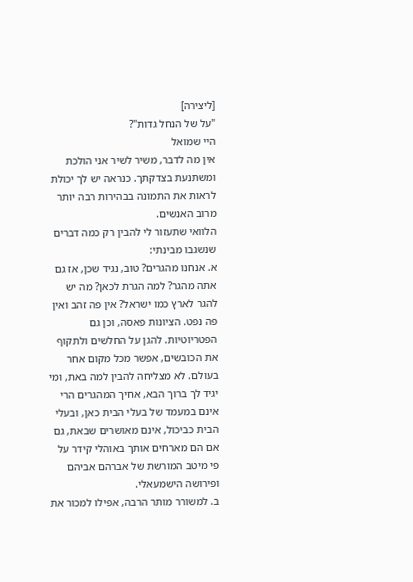[ליצירה]
"על של הנחל גדות"?
היי שמואל
אין מה לדבר, משיר לשיר אני הולכת ומשתנעת בצדקתך. כנראה יש לך יכולת לראות את התמונה בבהירות רבה יותר מרוב האנשים.
הלוואי שתעזור לי להבין רק כמה דברים שנשגבו מבינתי:
א. אנחנו מהגרים? טוב, נגיד שכן, אז גם אתה מהגר? למה הגרת לכאן? מה יש להגר לארץ כמו ישראל? אין פה זהב ואין פה נפט. הציונות פאסה, וכן גם הפטריוטיות. להגן על החלשים ולתקוף את הכובשים, אפשר מכל מקום אחר בעולם. לא מצליחה להבין למה באת, ומי יגיד לך ברוך הבא, אחיך המהגרים הרי אינם במעמד של בעלי הבית כאן, ובעלי הבית כביכול, אינם מאושרים שבאת, גם אם הם מארחים אותך באוהלי קידר על פי מיטב המורשת של אברהם אביהם ופירושה הישמעאלי.
ב. למשורר מותר הרבה, אפילו למכור את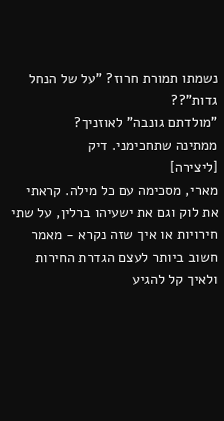נשמתו תמורת חרוז? "על של הנחל גדות"??
"מולדתם גונבה" לאוזניך?
ממתינה שתחכימני. דיק
[ליצירה]
מארי, מסכימה עם כל מילה. קראתי את לוק וגם את ישעיהו ברלין, על שתי חירויות או איך שזה נקרא - מאמר חשוב ביותר לעצם הגדרת החירות ולאיך קל להגיע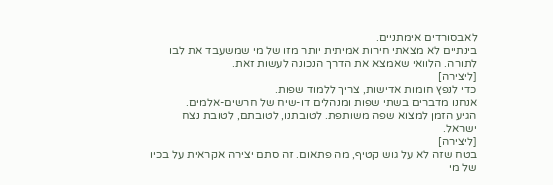לאבסורדים אימתניים.
בינתיים לא מצאתי חירות אמיתית יותר מזו של מי שמשעבד את לבו לתורה. הלוואי שאמצא את הדרך הנכונה לעשות זאת.
[ליצירה]
כדי לנפץ חומות אדישות, צריך ללמוד שפות.
אנחנו מדברים בשתי שפות ומנהלים דו-שיח של חרשים-אלמים.
הגיע הזמן למצוא שפה משותפת. לטובתנו, לטובתם, לטובת נצח ישראל.
[ליצירה]
בטח שזה לא על גוש קטיף, מה פתאום. זה סתם יצירה אקראית על בכיו של מי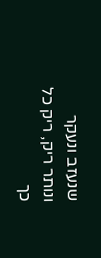שנעזב ונעקר ונותר ריק, ריק כל כך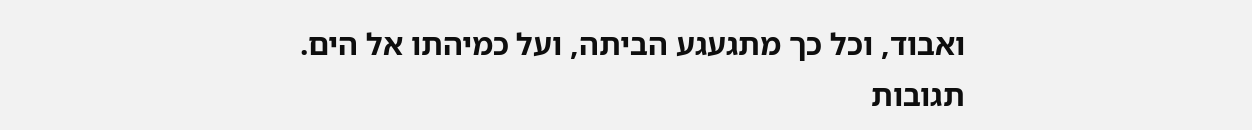ואבוד, וכל כך מתגעגע הביתה, ועל כמיהתו אל הים.
תגובות